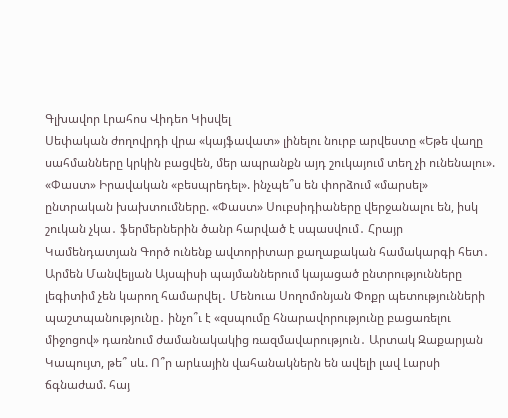Գլխավոր Լրահոս Վիդեո Կիսվել
Սեփական ժողովրդի վրա «կայֆավատ» լինելու նուրբ արվեստը «Եթե վաղը սահմանները կրկին բացվեն, մեր ապրանքն այդ շուկայում տեղ չի ունենալու». «Փաստ» Իրավական «բեսպրեդել». ինչպե՞ս են փորձում «մարսել» ընտրական խախտումները. «Փաստ» Սուբսիդիաները վերջանալու են, իսկ շուկան չկա․ ֆերմերներին ծանր հարված է սպասվում․ Հրայր Կամենդատյան Գործ ունենք ավտորիտար քաղաքական համակարգի հետ․ Արմեն Մանվելյան Այսպիսի պայմաններում կայացած ընտրությունները լեգիտիմ չեն կարող համարվել․ Մենուա Սողոմոնյան Փոքր պետությունների պաշտպանությունը․ ինչո՞ւ է «զսպումը հնարավորությունը բացառելու միջոցով» դառնում ժամանակակից ռազմավարություն․ Արտակ Զաքարյան Կապույտ, թե՞ սև. Ո՞ր արևային վահանակներն են ավելի լավ Լարսի ճգնաժամ. հայ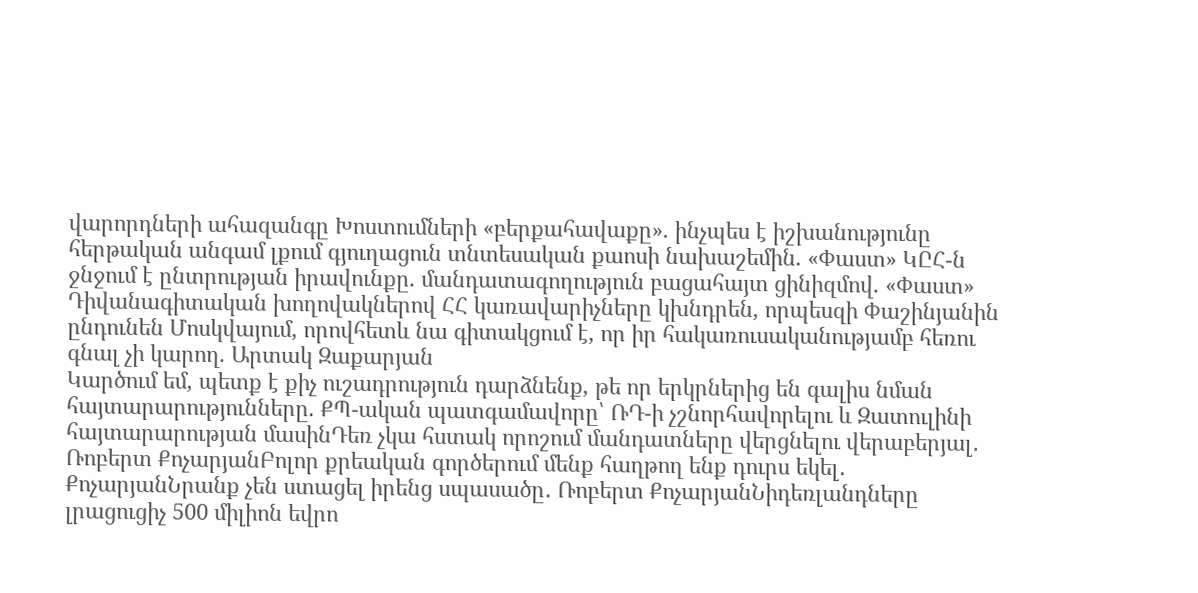վարորդների ահազանգը Խոստումների «բերքահավաքը». ինչպես է իշխանությունը հերթական անգամ լքում գյուղացուն տնտեսական քաոսի նախաշեմին. «Փաստ» ԿԸՀ-ն ջնջում է ընտրության իրավունքը. մանդատագողություն բացահայտ ցինիզմով. «Փաստ» Դիվանագիտական խողովակներով ՀՀ կառավարիչները կխնդրեն, որպեսզի Փաշինյանին ընդունեն Մոսկվայում, որովհետև նա գիտակցում է, որ իր հակառուսականությամբ հեռու գնալ չի կարող. Արտակ Զաքարյան
Կարծում եմ, պետք է քիչ ուշադրություն դարձնենք, թե որ երկրներից են գալիս նման հայտարարությունները. ՔՊ-ական պատգամավորը՝ ՌԴ-ի չշնորհավորելու և Զատուլինի հայտարարության մասինԴեռ չկա հստակ որոշում մանդատները վերցնելու վերաբերյալ․ Ռոբերտ ՔոչարյանԲոլոր քրեական գործերում մենք հաղթող ենք դուրս եկել․ ՔոչարյանՆրանք չեն ստացել իրենց սպասածը․ Ռոբերտ ՔոչարյանՆիդեռլանդները լրացուցիչ 500 միլիոն եվրո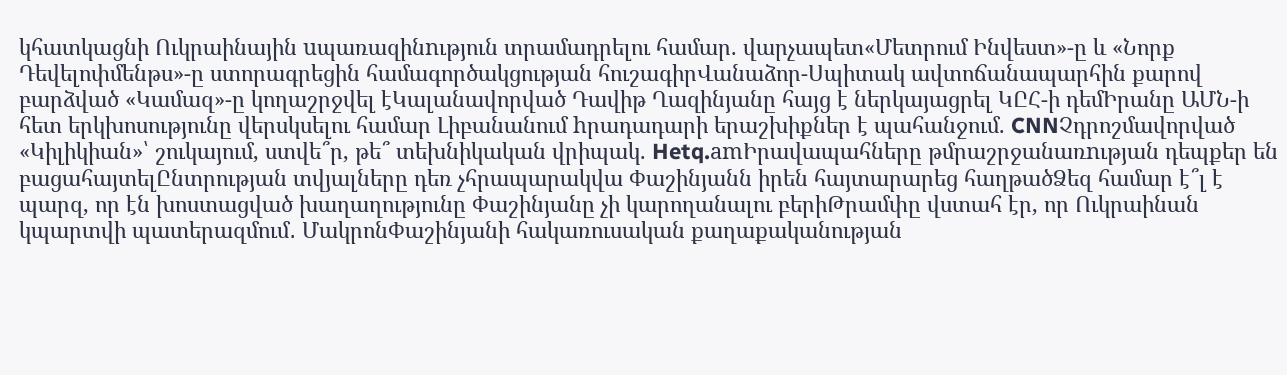կհատկացնի Ուկրաինային uպառազինnւթյուն տրամադրելու համար. վարչապետ«Մետրում Ինվեստ»-ը և «Նորք Դեվելոփմենթս»-ը ստորագրեցին համագործակցության հուշագիրՎանաձոր-Սպիտակ ավտոճանապարհին քարով բարձված «Կամազ»-ը կողաշրջվել էԿալանավորված Դավիթ Ղազինյանը հայց է ներկայացրել ԿԸՀ-ի դեմԻրանը ԱՄՆ-ի հետ երկխոսությունը վերսկսելու համար Լիբանանում hրադադարի երաշխիքներ է պահանջում. CNNՉդրոշմավորված «Կիլիկիան»՝ շուկայում, ստվե՞ր, թե՞ տեխնիկական վրիպակ. Hetq.amԻրավապահները թմրաշրջանառnւթյան դեպքեր են բացահայտելԸնտրության տվյալները դեռ չհրապարակվա Փաշինյանն իրեն հայտարարեց հաղթածՁեզ համար է՞լ է պարզ, որ էն խոստացված խաղաղությունը Փաշինյանը չի կարողանալու բերիԹրամփը վստահ էր, որ Ուկրաինան կպարտվի պատերազմում․ ՄակրոնՓաշինյանի հակառուսական քաղաքականության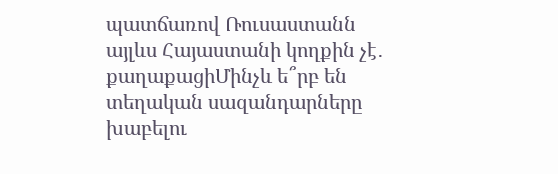պատճառով Ռուսաստանն այլևս Հայաստանի կողքին չէ․ քաղաքացիՄինչև ե՞րբ են տեղական սազանդարները խաբելու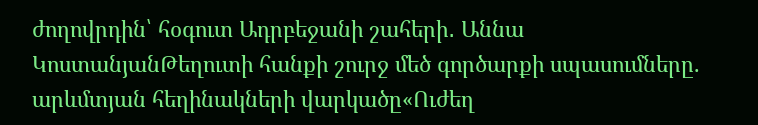ժողովրդին՝ հօգուտ Ադրբեջանի շահերի․ Աննա ԿոստանյանԹեղուտի հանքի շուրջ մեծ գործարքի սպասումները. արևմտյան հեղինակների վարկածը«Ուժեղ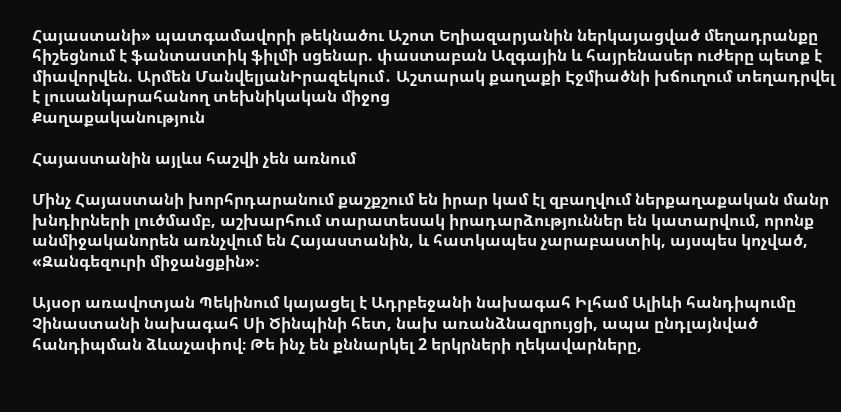Հայաստանի» պատգամավորի թեկնածու Աշոտ Եղիազարյանին ներկայացված մեղադրանքը հիշեցնում է ֆանտաստիկ ֆիլմի սցենար. փաստաբան Ազգային և հայրենասեր ուժերը պետք է միավորվեն. Արմեն ՄանվելյանԻրազեկում․ Աշտարակ քաղաքի Էջմիածնի խճուղում տեղադրվել է լուսանկարահանող տեխնիկական միջոց
Քաղաքականություն

Հայաստանին այլևս հաշվի չեն առնում

Մինչ Հայաստանի խորհրդարանում քաշքշում են իրար կամ էլ զբաղվում ներքաղաքական մանր խնդիրների լուծմամբ, աշխարհում տարատեսակ իրադարձություններ են կատարվում, որոնք անմիջականորեն առնչվում են Հայաստանին, և հատկապես չարաբաստիկ, այսպես կոչված, «Զանգեզուրի միջանցքին»։

Այսօր առավոտյան Պեկինում կայացել է Ադրբեջանի նախագահ Իլհամ Ալիևի հանդիպումը Չինաստանի նախագահ Սի Ծինպինի հետ, նախ առանձնազրույցի, ապա ընդլայնված հանդիպման ձևաչափով։ Թե ինչ են քննարկել 2 երկրների ղեկավարները,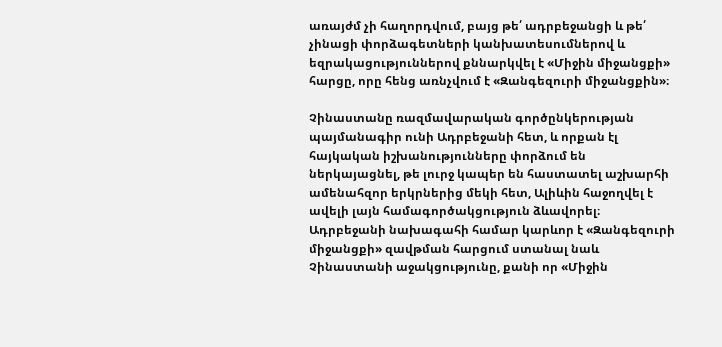առայժմ չի հաղորդվում, բայց թե՛ ադրբեջանցի և թե՛ չինացի փորձագետների կանխատեսումներով և եզրակացություններով քննարկվել է «Միջին միջանցքի» հարցը, որը հենց առնչվում է «Զանգեզուրի միջանցքին»։

Չինաստանը ռազմավարական գործընկերության պայմանագիր ունի Ադրբեջանի հետ, և որքան էլ հայկական իշխանությունները փորձում են ներկայացնել, թե լուրջ կապեր են հաստատել աշխարհի ամենահզոր երկրներից մեկի հետ, Ալիևին հաջողվել է ավելի լայն համագործակցություն ձևավորել։ Ադրբեջանի նախագահի համար կարևոր է «Զանգեզուրի միջանցքի» զավթման հարցում ստանալ նաև Չինաստանի աջակցությունը, քանի որ «Միջին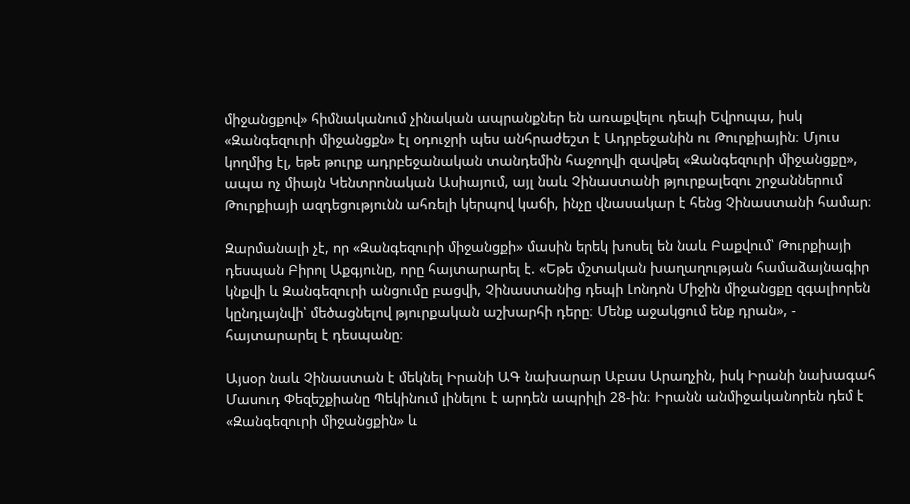միջանցքով» հիմնականում չինական ապրանքներ են առաքվելու դեպի Եվրոպա, իսկ «Զանգեզուրի միջանցքն» էլ օդուջրի պես անհրաժեշտ է Ադրբեջանին ու Թուրքիային։ Մյուս կողմից էլ, եթե թուրք ադրբեջանական տանդեմին հաջողվի զավթել «Զանգեզուրի միջանցքը», ապա ոչ միայն Կենտրոնական Ասիայում, այլ նաև Չինաստանի թյուրքալեզու շրջաններում Թուրքիայի ազդեցությունն ահռելի կերպով կաճի, ինչը վնասակար է հենց Չինաստանի համար։

Զարմանալի չէ, որ «Զանգեզուրի միջանցքի» մասին երեկ խոսել են նաև Բաքվում՝ Թուրքիայի դեսպան Բիրոլ Աքգյունը, որը հայտարարել է. «Եթե մշտական խաղաղության համաձայնագիր կնքվի և Զանգեզուրի անցումը բացվի, Չինաստանից դեպի Լոնդոն Միջին միջանցքը զգալիորեն կընդլայնվի՝ մեծացնելով թյուրքական աշխարհի դերը։ Մենք աջակցում ենք դրան», - հայտարարել է դեսպանը։

Այսօր նաև Չինաստան է մեկնել Իրանի ԱԳ նախարար Աբաս Արաղչին, իսկ Իրանի նախագահ Մասուդ Փեզեշքիանը Պեկինում լինելու է արդեն ապրիլի 28-ին։ Իրանն անմիջականորեն դեմ է «Զանգեզուրի միջանցքին» և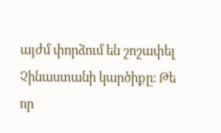այժմ փորձում են շոշափել Չինաստանի կարծիքը։ Թե որ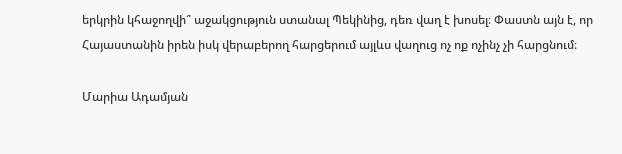երկրին կհաջողվի՞ աջակցություն ստանալ Պեկինից, դեռ վաղ է խոսել։ Փաստն այն է, որ Հայաստանին իրեն իսկ վերաբերող հարցերում այլևս վաղուց ոչ ոք ոչինչ չի հարցնում։

Մարիա Ադամյան